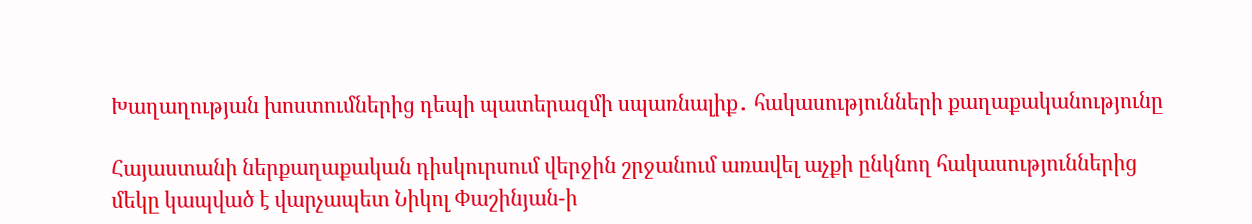Խաղաղության խոստումներից դեպի պատերազմի սպառնալիք․ հակասությունների քաղաքականությունը

Հայաստանի ներքաղաքական դիսկուրսում վերջին շրջանում առավել աչքի ընկնող հակասություններից մեկը կապված է վարչապետ Նիկոլ Փաշինյան-ի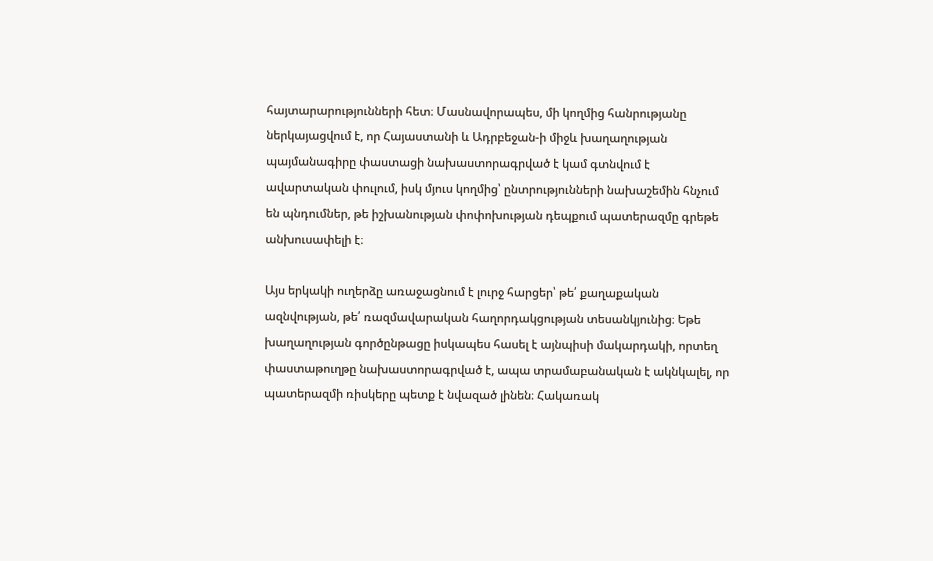հայտարարությունների հետ։ Մասնավորապես, մի կողմից հանրությանը ներկայացվում է, որ Հայաստանի և Ադրբեջան-ի միջև խաղաղության պայմանագիրը փաստացի նախաստորագրված է կամ գտնվում է ավարտական փուլում, իսկ մյուս կողմից՝ ընտրությունների նախաշեմին հնչում են պնդումներ, թե իշխանության փոփոխության դեպքում պատերազմը գրեթե անխուսափելի է։

Այս երկակի ուղերձը առաջացնում է լուրջ հարցեր՝ թե՛ քաղաքական ազնվության, թե՛ ռազմավարական հաղորդակցության տեսանկյունից։ Եթե խաղաղության գործընթացը իսկապես հասել է այնպիսի մակարդակի, որտեղ փաստաթուղթը նախաստորագրված է, ապա տրամաբանական է ակնկալել, որ պատերազմի ռիսկերը պետք է նվազած լինեն։ Հակառակ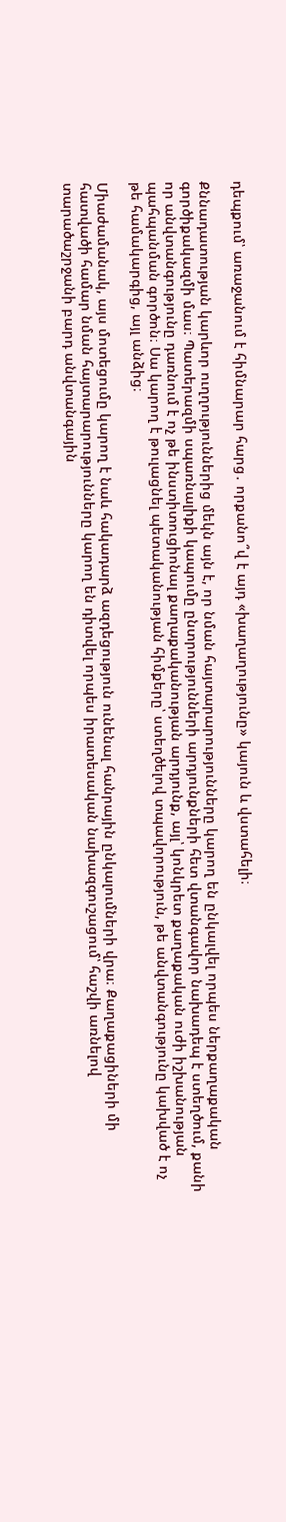դեպքում՝ առաջանում է հիմնարար հարց․ որքանո՞վ է այդ «խաղաղությունը» կայուն և վստահելի։

Քննադատության կարևոր ուղղություններից մեկն այն է, որ նման հայտարարությունները կարող են ընկալվել որպես ներքաղաքական գործիքակազմի մաս։ Պատերազմի սպառնալիքի կապումը ընտրությունների արդյունքների հետ վտանգավոր նախադեպ է ստեղծում, քանի որ անվտանգությունը դառնում է ոչ թե ինստիտուցիոնալ քաղաքականության արդյունք, այլ՝ կոնկրետ քաղաքական ուժի իշխանության պահպանման գործոն։ Սա կարող է թուլացնել պետականության հիմքերը՝ ստեղծելով տպավորություն, թե անվտանգությունը կախված է ոչ թե համակարգից, այլ անձից։

Միաժամանակ, այս մոտեցումը կարող է նաև հակադարձ ազդեցություն ունենալ հանրային ընկալումների վրա։ Քաղաքացիների մի հատվածի համար նման հայտարարությունները կարող են դիտվել որպես իրատեսական նախազգուշացում՝ հաշվի առնելով տարածաշրջանի բարդ անվտանգային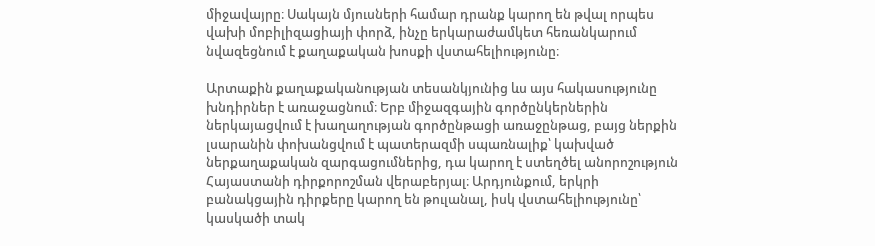միջավայրը։ Սակայն մյուսների համար դրանք կարող են թվալ որպես վախի մոբիլիզացիայի փորձ, ինչը երկարաժամկետ հեռանկարում նվազեցնում է քաղաքական խոսքի վստահելիությունը։

Արտաքին քաղաքականության տեսանկյունից ևս այս հակասությունը խնդիրներ է առաջացնում։ Երբ միջազգային գործընկերներին ներկայացվում է խաղաղության գործընթացի առաջընթաց, բայց ներքին լսարանին փոխանցվում է պատերազմի սպառնալիք՝ կախված ներքաղաքական զարգացումներից, դա կարող է ստեղծել անորոշություն Հայաստանի դիրքորոշման վերաբերյալ։ Արդյունքում, երկրի բանակցային դիրքերը կարող են թուլանալ, իսկ վստահելիությունը՝ կասկածի տակ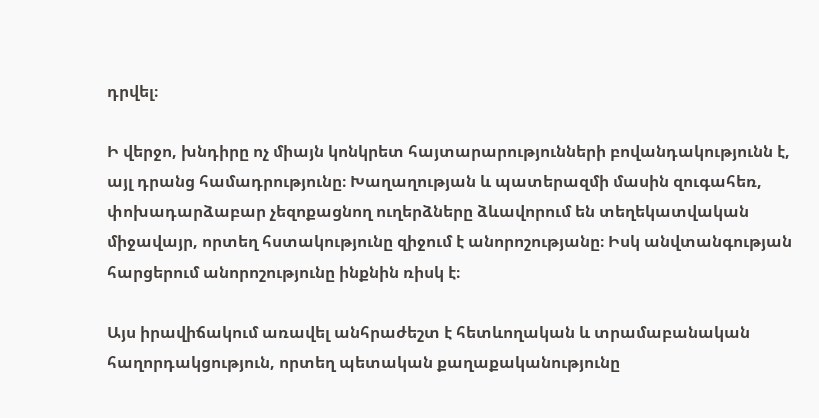դրվել։

Ի վերջո, խնդիրը ոչ միայն կոնկրետ հայտարարությունների բովանդակությունն է, այլ դրանց համադրությունը։ Խաղաղության և պատերազմի մասին զուգահեռ, փոխադարձաբար չեզոքացնող ուղերձները ձևավորում են տեղեկատվական միջավայր, որտեղ հստակությունը զիջում է անորոշությանը։ Իսկ անվտանգության հարցերում անորոշությունը ինքնին ռիսկ է։

Այս իրավիճակում առավել անհրաժեշտ է հետևողական և տրամաբանական հաղորդակցություն, որտեղ պետական քաղաքականությունը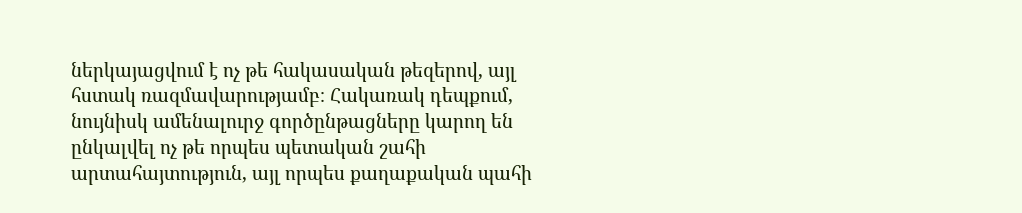ներկայացվում է ոչ թե հակասական թեզերով, այլ հստակ ռազմավարությամբ։ Հակառակ դեպքում, նույնիսկ ամենալուրջ գործընթացները կարող են ընկալվել ոչ թե որպես պետական շահի արտահայտություն, այլ որպես քաղաքական պահի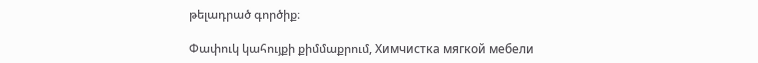թելադրած գործիք։

Փափուկ կահույքի քիմմաքրում, Химчистка мягкой мебели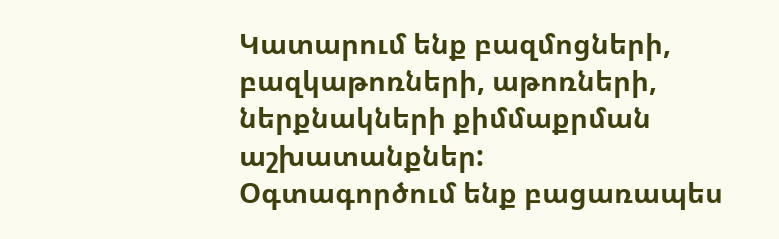Կատարում ենք բազմոցների, բազկաթոռների, աթոռների, ներքնակների քիմմաքրման աշխատանքներ:
Օգտագործում ենք բացառապես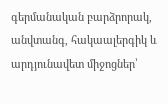գերմանական բարձրորակ, անվտանգ, հակաալերգիկ և արդյունավետ միջոցներ՝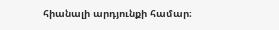հիանալի արդյունքի համար։